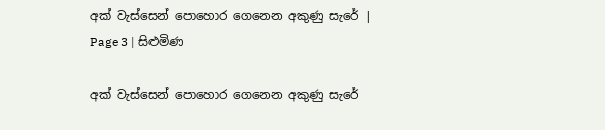අක් වැස්සෙන් පොහොර ගෙනෙන අකුණු සැරේ | Page 3 | සිළුමිණ

අක් වැස්සෙන් පොහොර ගෙනෙන අකුණු සැරේ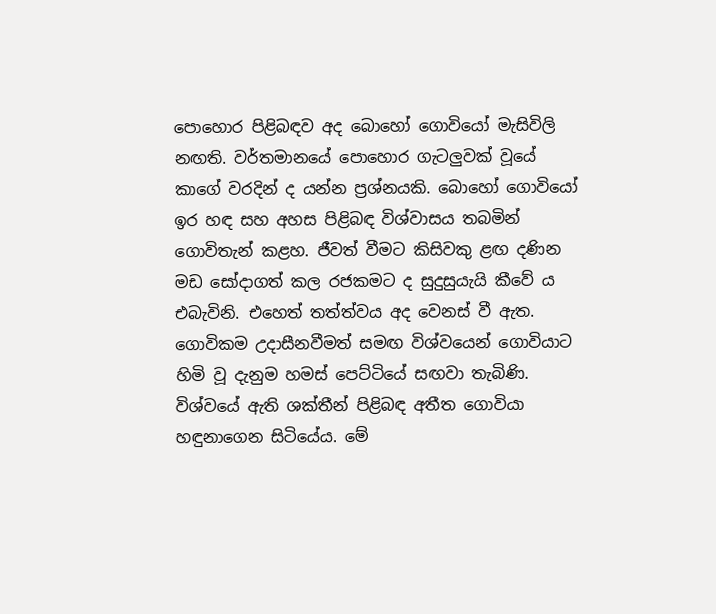පොහොර පිළිබඳව අද බොහෝ ගොවියෝ මැසිවිලි නඟති. වර්තමානයේ පොහොර ගැටලුවක් වූයේ කාගේ වරදින් ද යන්න ප්‍රශ්නයකි. බොහෝ ගොවියෝ ඉර හඳ සහ අහස පිළිබඳ විශ්වාසය තබමින් ගොවිතැන් කළහ. ජීවත් වීමට කිසිවකු ළඟ දණින මඩ සෝදාගත් කල රජකමට ද සුදුසුයැයි කීවේ ය එබැවිනි. එහෙත් තත්ත්වය අද වෙනස් වී ඇත. ගොවිකම උදාසීනවීමත් සමඟ විශ්වයෙන් ගොවියාට හිමි වූ දැනුම හමස් පෙට්ටියේ සඟවා තැබිණි. විශ්වයේ ඇති ශක්තීන් පිළිබඳ අතීත ගොවියා හඳුනාගෙන සිටියේය. මේ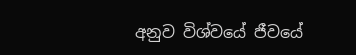අනුව විශ්වයේ ජීවයේ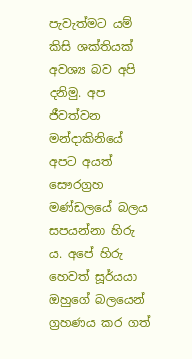පැවැත්මට යම් කිසි ශක්තියක් අවශ්‍ය බව අපි දනිමු. අප ජීවත්වන මන්දාකිනියේ අපට අයත් සෞරග්‍රහ මණ්ඩලයේ බලය සපයන්නා හිරු ය. අපේ හිරු හෙවත් සූර්යයා ඔහුගේ බලයෙන් ග්‍රහණය කර ගත්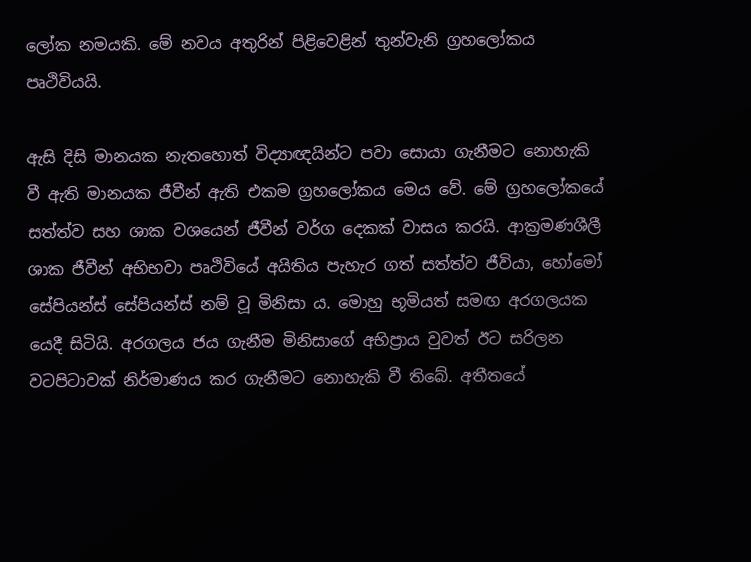ලෝක නමයකි. මේ නවය අතුරින් පිළිවෙළින් තුන්වැනි ග්‍රහලෝකය පෘථිවියයි.

ඇසි දිසි මානයක නැතහොත් විද්‍යාඥයින්ට පවා සොයා ගැනීමට නොහැකි වී ඇති මානයක ජීවීන් ඇති එකම ග්‍රහලෝකය මෙය වේ. මේ ග්‍රහලෝකයේ සත්ත්ව සහ ශාක වශයෙන් ජීවීන් වර්ග දෙකක් වාසය කරයි. ආක්‍රමණශීලී ශාක ජීවීන් අභිභවා පෘථිවියේ අයිතිය පැහැර ගත් සත්ත්ව ජීවියා, හෝමෝ සේපියන්ස් සේපියන්ස් නම් වූ මිනිසා ය. මොහු භූමියත් සමඟ අරගලයක යෙදී සිටියි. අරගලය ජය ගැනීම මිනිසාගේ අභිප්‍රාය වුවත් ඊට සරිලන වටපිටාවක් නිර්මාණය කර ගැනීමට නොහැකි වී තිබේ. අතීතයේ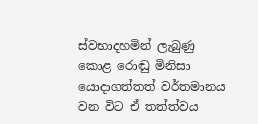ස්වභාදහමින් ලැබුණු කොළ රොඬු මිනිසා යොදාගත්තත් වර්තමානය වන විට ඒ තත්ත්වය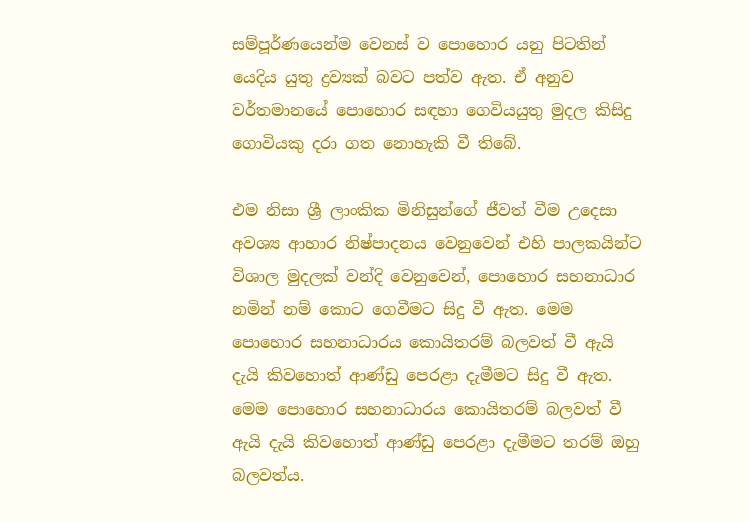සම්පූර්ණයෙන්ම වෙනස් ව පොහොර යනු පිටතින් යෙදිය යුතු ද්‍රව්‍යක් බවට පත්ව ඇත. ඒ අනුව වර්තමානයේ පොහොර සඳහා ගෙවියයුතු මුදල කිසිදු ගොවියකු දරා ගත නොහැකි වී තිබේ.

එම නිසා ශ්‍රී ලාංකික මිනිසුන්ගේ ජීවත් වීම උදෙසා අවශ්‍ය ආහාර නිෂ්පාදනය වෙනුවෙන් එහි පාලකයින්ට විශාල මුදලක් වන්දි වෙනුවෙන්, පොහොර සහනාධාර නමින් නම් කොට ගෙවීමට සිදු වී ඇත. මෙම පොහොර සහනාධාරය කොයිතරම් බලවත් වී ඇයි දැයි කිවහොත් ආණ්ඩු පෙරළා දැමීමට සිදු වී ඇත. මෙම පොහොර සහනාධාරය කොයිතරම් බලවත් වී ඇයි දැයි කිවහොත් ආණ්ඩු පෙරළා දැමීමට තරම් ඔහු බලවත්ය.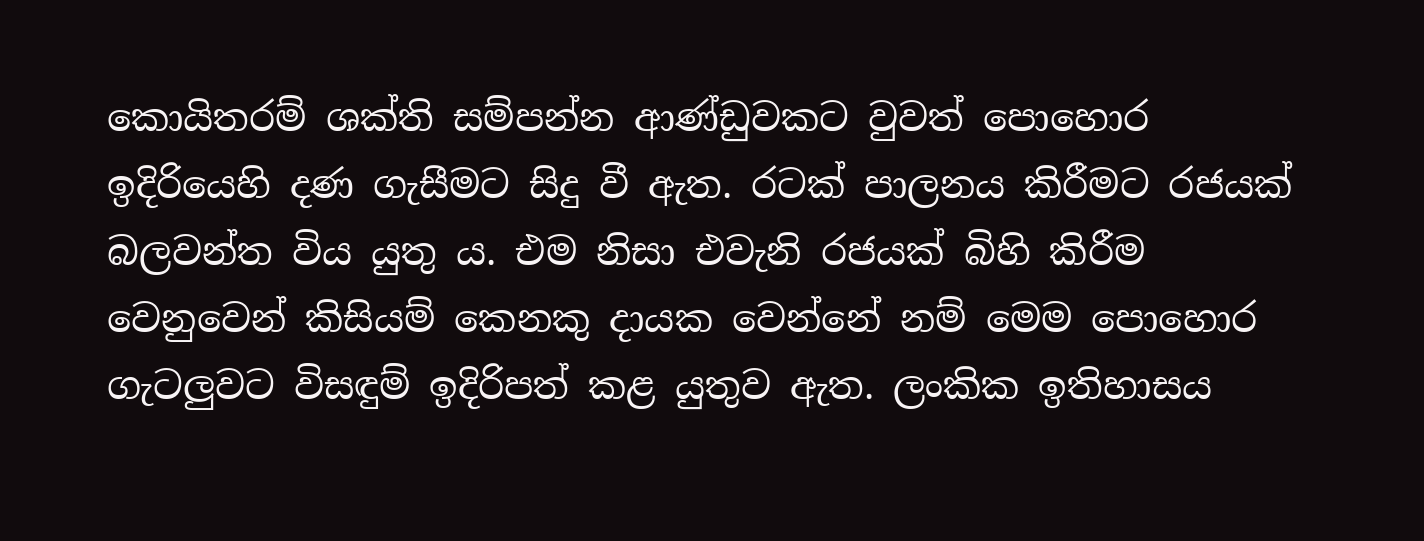කොයිතරම් ශක්ති සම්පන්න ආණ්ඩුවකට වුවත් පොහොර ඉදිරියෙහි දණ ගැසීමට සිදු වී ඇත. රටක් පාලනය කිරීමට රජයක් බලවන්ත විය යුතු ය. එම නිසා එවැනි රජයක් බිහි කිරීම වෙනුවෙන් කිසියම් කෙනකු දායක වෙන්නේ නම් මෙම පොහොර ගැටලුවට විසඳුම් ඉදිරිපත් කළ යුතුව ඇත. ලංකික ඉතිහාසය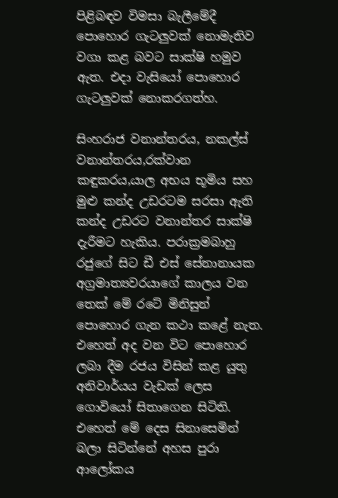පිළිබඳව විමසා බැලීමේදී පොහොර ගැටලුවක් නොමැතිව වගා කළ බවට සාක්ෂි හමුව ඇත. එදා වැසි‍යෝ පොහොර ගැටලුවක් නොකරගත්හ.

සිංහරාජ වනාන්තරය, නකල්ස් වනාන්තරය,රක්වාන කඳුකරය,යාල අභය භූමිය සහ මුළු කන්ද උඩරටම සරසා ඇති කන්ද උඩරට වනාන්තර සාක්ෂි දැරීමට හැකිය. පරාක්‍රමබාහු රජුගේ සිට ඩී එස් සේනානායක අග්‍රමාත්‍යවරයාගේ කාලය වන තෙක් මේ රටේ මිනිසුන් පොහොර ගැන කථා කළේ නැත. එහෙත් අද වන විට පොහොර ලබා දීම රජය විසින් කළ යුතු අනිවාර්යය වැඩක් ලෙස ගොවියෝ සිතාගෙන සිටිති. එහෙත් මේ දෙස සිනාසෙමින් බලා සිටින්නේ අහස පුරා ආලෝකය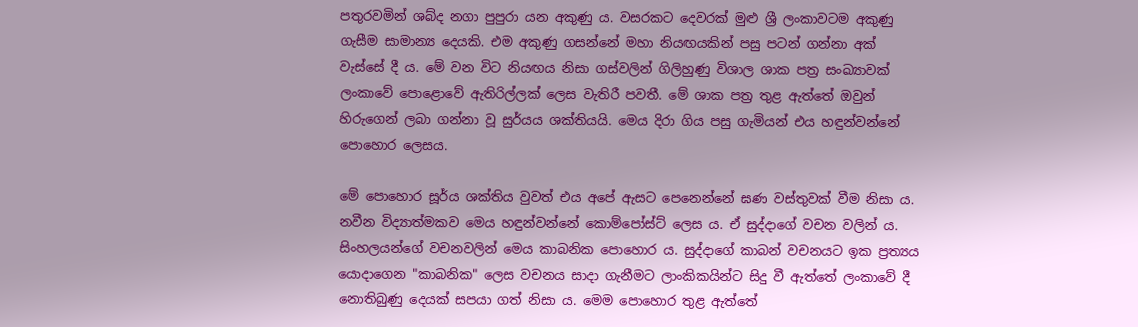පතුරවමින් ශබ්ද නගා පුපුරා යන අකුණු ය. වසරකට දෙවරක් මුළු ශ්‍රී ලංකාවටම අකුණු ගැසීම සාමාන්‍ය දෙයකි. එම අකුණු ගසන්නේ මහා නියඟයකින් පසු පටන් ගන්නා අක් වැස්සේ දී ය. මේ වන විට නියඟය නිසා ගස්වලින් ගිලිහුණු විශාල ශාක පත්‍ර සංඛ්‍යාවක් ලංකාවේ පොළොවේ ඇතිරිල්ලක් ලෙස වැතිරී පවතී. මේ ශාක පත්‍ර තුළ ඇත්තේ ඔවුන් හිරුගෙන් ලබා ගන්නා වූ සුර්යය ශක්තියයි. මෙය දිරා ගිය පසු ගැමියන් එය හඳුන්වන්නේ පොහොර ලෙසය.

මේ පොහොර සූර්ය ශක්තිය වුවත් එය අපේ ඇසට පෙනෙන්නේ ඝණ වස්තුවක් වීම නිසා ය. නවීන විද්‍යාත්මකව මෙය හඳුන්වන්නේ කොම්පෝස්ට් ලෙස ය. ඒ සුද්දාගේ වචන වලින් ය. සිංහලයන්ගේ වචනවලින් මෙය කාබනික පොහොර ය. සුද්දාගේ කාබන් වචනයට ඉක ප්‍රත්‍යය යොදාගෙන "කාබනික" ලෙස වචනය සාදා ගැනීමට ලාංකිකයින්ට සිදු වී ඇත්තේ ලංකාවේ දී නොතිබුණු දෙයක් සපයා ගත් නිසා ය. මෙම පොහොර තුළ ඇත්තේ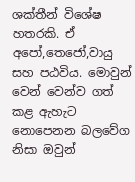ශක්තීන් විශේෂ හතරකි. ඒ අපෝ,තෙජෝ,වායු සහ පඨවිය. මොවුන් වෙන් වෙන්ව ගත් කළ ඇහැට නොපෙනන බලවේග නිසා ඔවුන්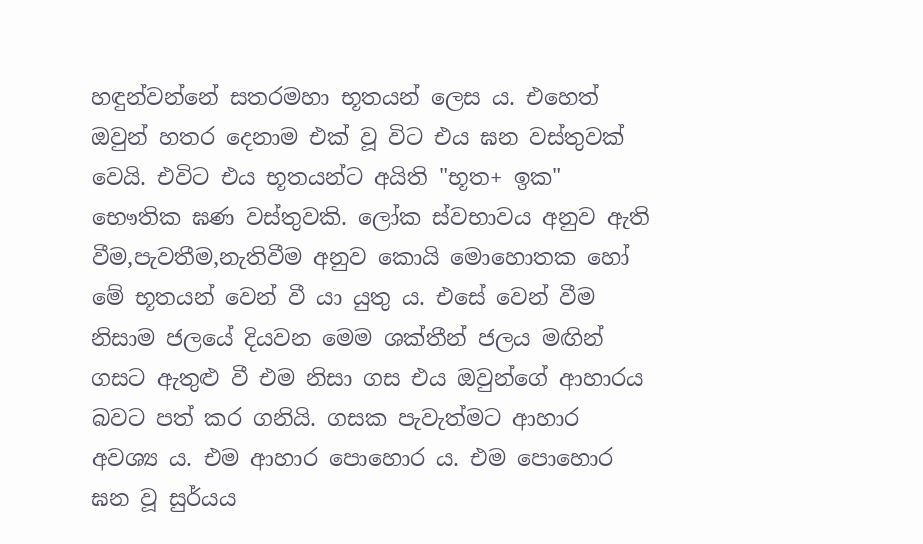හඳුන්වන්නේ සතරමහා භූතයන් ලෙස ය. එහෙත් ඔවුන් හතර දෙනාම එක් වූ විට එය ඝන වස්තුවක් වෙයි. එවිට එය භූතයන්ට අයිති "භූත+ ඉක" භෞතික ඝණ වස්තුවකි. ලෝක ස්වභාවය අනුව ඇති වීම,පැවතීම,නැතිවීම අනුව කොයි මොහොතක හෝ මේ භූතයන් වෙන් වී යා යුතු ය. එ‍සේ වෙන් වීම නිසාම ජලයේ දියවන මෙම ශක්තීන් ජලය මඟින් ගසට ඇතුළු වී එම නිසා ගස එය ඔවුන්ගේ ආහාරය බවට පත් කර ගනියි. ගසක පැවැත්මට ආහාර අවශ්‍ය ය. එම ආහාර පොහොර ය. එම පොහොර ඝන වූ සුර්යය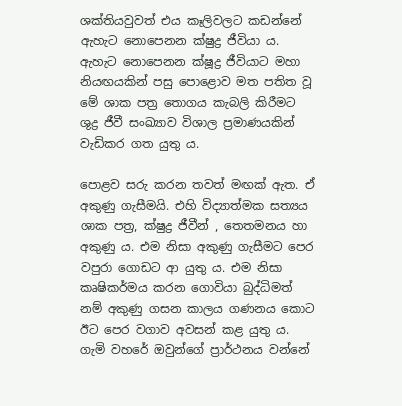ශක්තියවුවත් එය කෑලිවලට කඩන්නේ ඇහැට නොපෙනන ක්ෂුද්‍ර ජීවියා ය. ඇහැට නොපෙනන ක්ෂූද්‍ර ජීවියාට මහා නියඟයකින් පසු පොළොව මත පතිත වූ මේ ශාක පත්‍ර තොගය කැබලි කිරීමට ශුද්‍ර ජීවී සංඛ්‍යාව විශාල ප්‍රමාණයකින් වැඩිකර ගත යුතු ය.

පොළව සරු කරන තවත් මඟක් ඇත. ඒ අකුණු ගැසීමයි. එහි විද්‍යාත්මක සත්‍යය ශාක පත්‍ර, ක්ෂුද්‍ර ජීවීන් , තෙතමනය හා අකුණු ය. එම නිසා අකුණු ගැසීමට පෙර වපුරා ගොඩට ආ යුතු ය. එම නිසා කෘෂිකර්මය කරන ගොවියා බුද්ධිමත් නම් අකුණු ගසන කාලය ගණනය කොට ඊට පෙර වගාව අවසන් කළ යුතු ය. ගැමි වහරේ ඔවුන්ගේ ප්‍රාර්ථනය වන්නේ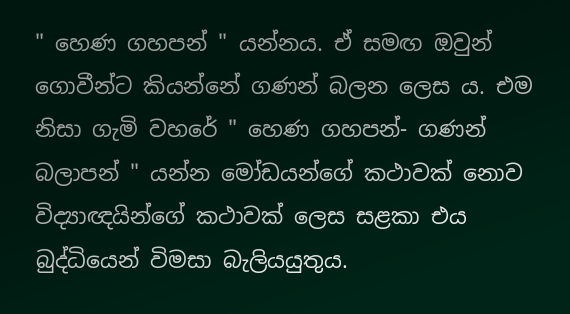" හෙණ ගහපන් " යන්නය. ඒ සමඟ ඔවුන් ගොවීන්ට කියන්නේ ගණන් බලන ලෙස ය. එම නිසා ගැමි වහරේ " හෙණ ගහපන්- ගණන් බලාපන් " යන්න මෝඩයන්ගේ කථාවක් නොව විද්‍යාඥයින්ගේ කථාවක් ලෙස සළකා එය බුද්ධියෙන් විමසා බැලියයුතුය.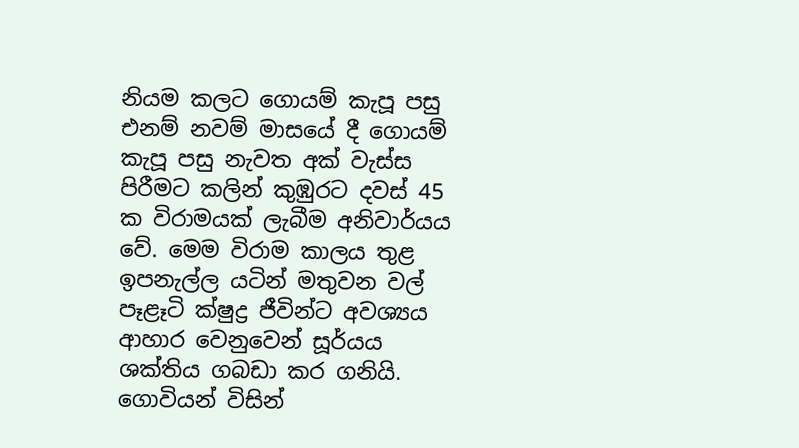නියම කලට ගොයම් කැපූ පසු එනම් නවම් මාසයේ දී ගොයම් කැපූ පසු නැවත අක් වැස්ස පිරීමට කලින් කුඹුරට දවස් 45 ක විරාමයක් ලැබීම අනිවාර්යය වේ. මෙම විරාම කාලය තුළ ඉපනැල්ල යටින් මතුවන වල් පෑළෑටි ක්ෂුද්‍ර ජීවින්ට අවශ්‍යය ආහාර වෙනුවෙන් සූර්යය ශක්තිය ගබඩා කර ගනියි. ගොවියන් විසින්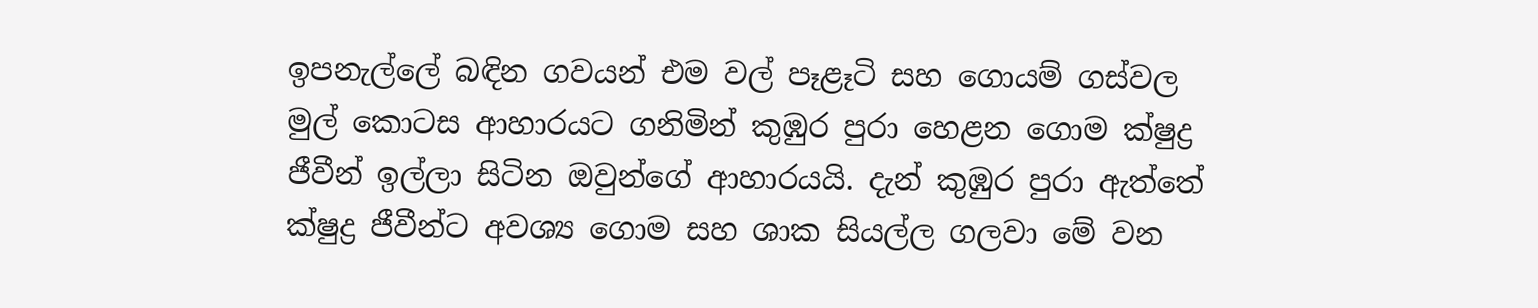ඉපනැල්ලේ බඳින ගවයන් එම වල් පෑළෑටි සහ ගොයම් ගස්වල මුල් කොටස ආහාරයට ගනිමින් කුඹුර පුරා හෙළන ගොම ක්ෂුද්‍ර ජීවීන් ඉල්ලා සිටින ඔවුන්ගේ ආහාරයයි. දැන් කුඹුර පුරා ඇත්තේ ක්ෂුද්‍ර ජීවීන්ට අවශ්‍ය ගොම සහ ශාක සියල්ල ගලවා මේ වන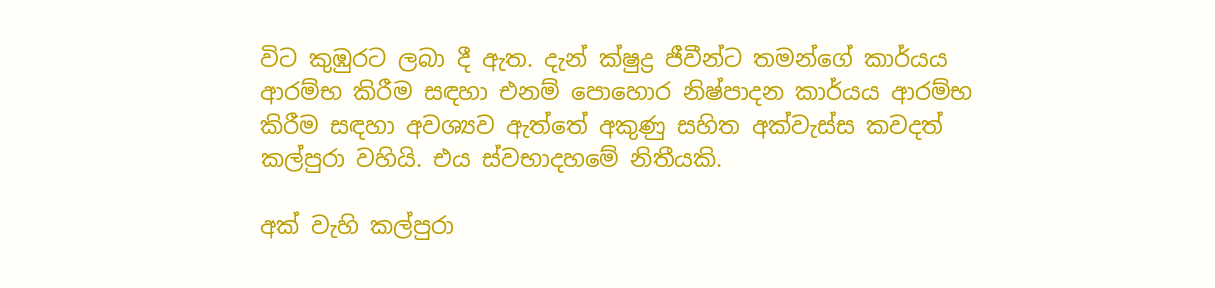විට කුඹුරට ලබා දී ඇත. දැන් ක්ෂුද්‍ර ජීවීන්ට තමන්ගේ කාර්යය ආරම්භ කිරීම සඳහා එනම් පොහොර නිෂ්පාදන කාර්යය ආරම්භ කිරීම සඳහා අවශ්‍යව ඇත්තේ අකුණු සහිත අක්වැස්ස කවදත් කල්පුරා වහියි. එය ස්වභාදහමේ නිතීයකි.

අක් වැහි කල්පුරා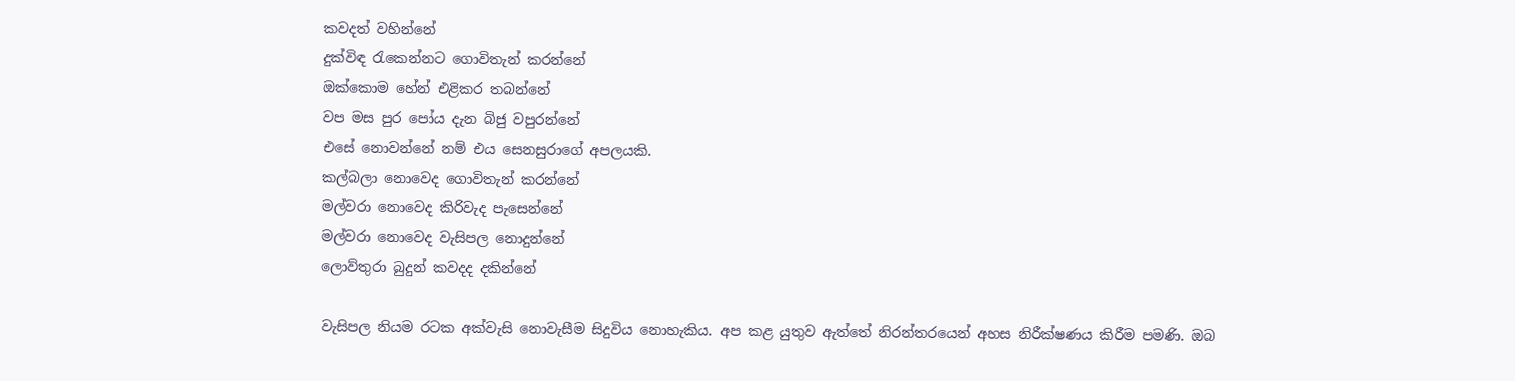කවදත් වහින්නේ
දුක්විඳ රැකෙන්නට ගොවිතැන් කරන්නේ
ඔක්කොම හේන් එළිකර තබන්නේ
වප මස පුර පෝය දැන බිජු වපුරන්නේ
එසේ නොවන්නේ නම් එය සෙනසුරාගේ අපලයකි.
කල්බලා නොවෙද ගොවිතැන් කරන්නේ
මල්වරා නොවෙද කිරිවැද පැසෙන්නේ
මල්වරා නොවෙද වැසිපල නොදුන්නේ
ලොව්තුරා බුදුන් කවදද දකින්නේ

වැසිපල නියම රටක අක්වැසි නොවැසීම සිදුවිය නොහැකිය. අප කළ යුතුව ඇත්තේ නිරන්තරයෙන් අහස නිරීක්ෂණය කිරීම පමණි. ඔබ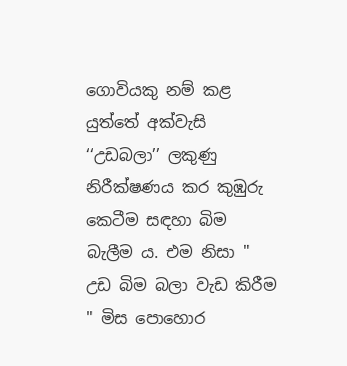ගොවියකු නම් කළ යුත්තේ අක්වැසි ‘‘උඩබලා’’ ලකුණු නිරීක්ෂණය කර කුඹුරු කෙටීම සඳහා බිම බැලීම ය. එම නිසා " උඩ බිම බලා වැඩ කිරීම " මිස පොහොර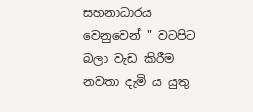සහනාධාරය වෙනුවෙන් " වටපිට බලා වැඩ කිරීම නවතා දැමි ය යුතු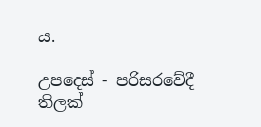ය.

උපදෙස් - පරිසරවේදී තිලක්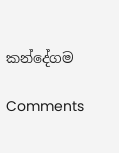කන්දේගම

Comments